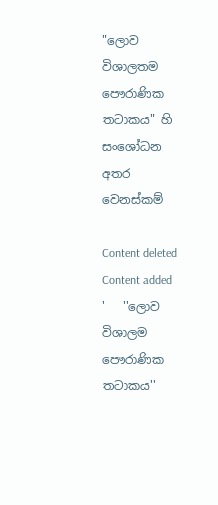"ලොව විශාලතම පෞරාණික තටාකය" හි සංශෝධන අතර වෙනස්කම්

Content deleted Content added
'   ''ලොව විශාලම පෞරාණික තටාකය''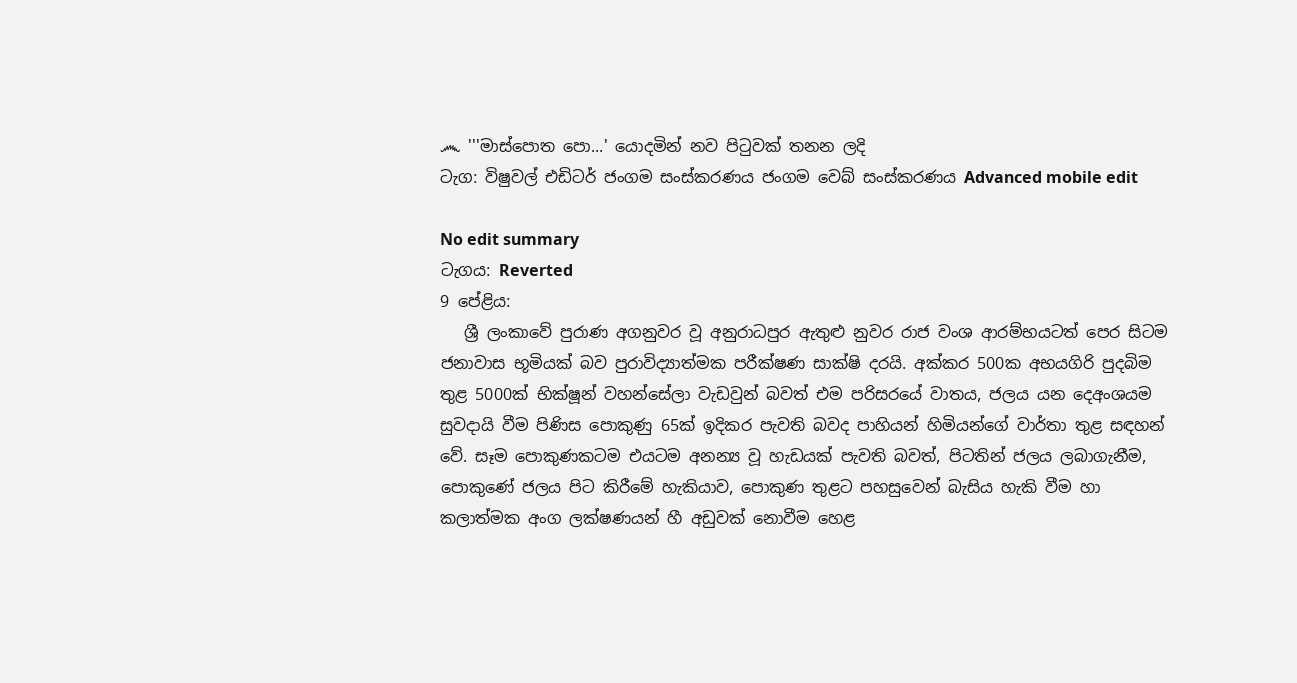෴ '''මාස්පොත පො...' යොදමින් නව පිටුවක් තනන ලදි
ටැග: විෂුවල් එඩිටර් ජංගම සංස්කරණය ජංගම වෙබ් සංස්කරණය Advanced mobile edit

No edit summary
ටැගය: Reverted
9 පේළිය:
   ශ්‍රී ලංකාවේ පුරාණ අගනුවර වූ අනුරාධපුර ඇතුළු නුවර රාජ වංශ ආරම්භයටත් පෙර සිටම ජනාවාස භූමියක් බව පුරාවිද්‍යාත්මක පරීක්ෂණ සාක්ෂි දරයි. අක්කර 500ක අභයගිරි පුදබිම තුළ 5000ක් භික්ෂූන් වහන්සේලා වැඩවුන් බවත් එම පරිසරයේ වාතය, ජලය යන දෙඅංශයම සුවදායි වීම පිණිස පොකුණු 65ක් ඉදිකර පැවති බවද පාහියන් හිමියන්ගේ වාර්තා තුළ සඳහන් වේ. සෑම පොකුණකටම එයටම අනන්‍ය වූ හැඩයක් පැවති බවත්, පිටතින් ජලය ලබාගැනීම, පොකුණේ ජලය පිට කිරීමේ හැකියාව, පොකුණ තුළට පහසුවෙන් බැසිය හැකි වීම හා කලාත්මක අංග ලක්ෂණයන් හී අඩුවක් නොවීම හෙළ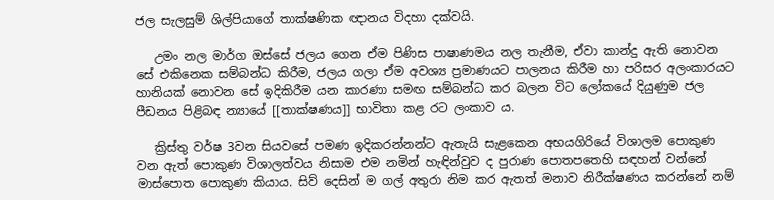ජල සැලසුම් ශිල්පියාගේ තාක්ෂණික ඥානය විදහා දක්වයි.

   උමං නල මාර්ග ඔස්සේ ජලය ගෙන ඒම පිණිස පාෂාණමය නල තැනීම, ඒවා කාන්දු ඇති නොවන සේ එකිනෙක සම්බන්ධ කිරීම, ජලය ගලා ඒම අවශ්‍ය ප්‍රමාණයට පාලනය කිරීම හා පරිසර අලංකාරයට හානියක් නොවන සේ ඉදිකිරීම යන කාරණා සමඟ සම්බන්ධ කර බලන විට ලෝකයේ දියුණුම ජල පීඩනය පිළිබඳ න්‍යායේ [[තාක්ෂණය]] භාවිතා කළ රට ලංකාව ය.

   ක්‍රිස්තු වර්ෂ 3වන සියවසේ පමණ ඉදිකරන්නන්ට ඇතැයි සැළකෙන අභයගිරියේ විශාලම පොකුණ වන ඇත් පොකුණ විශාලත්වය නිසාම එම නමින් හැඳින්වුව ද පුරාණ පොතපතෙහි සඳහන් වන්නේ මාස්පොත පොකුණ කියාය. සිව් දෙසින් ම ගල් අතුරා නිම කර ඇතත් මනාව නිරීක්ෂණය කරන්නේ නම්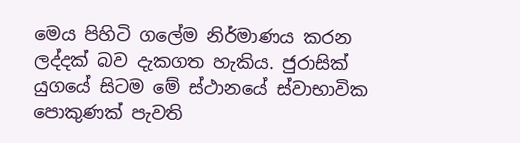මෙය පිහිටි ගලේම නිර්මාණය කරන ලද්දක් බව දැකගත හැකිය. ජුරාසික් යුගයේ සිටම මේ ස්ථානයේ ස්වාභාවික පොකුණක් පැවති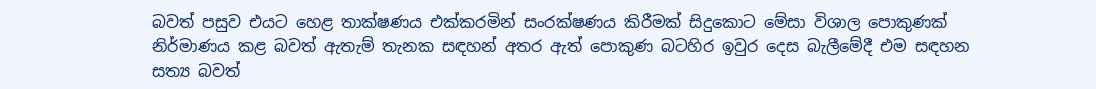බවත් පසුව එයට හෙළ තාක්ෂණය එක්කරමින් සංරක්ෂණය කිරීමක් සිදුකොට මේසා විශාල පොකුණක් නිර්මාණය කළ බවත් ඇතැම් තැනක සඳහන් අතර ඇත් පොකුණ බටහිර ඉවුර දෙස බැලීමේදී එම සඳහන සත්‍ය බවත්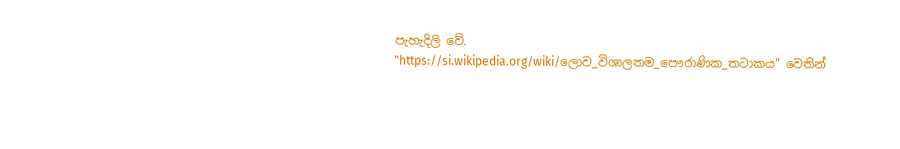පැහැදිලි වේ.
"https://si.wikipedia.org/wiki/ලොව_විශාලතම_පෞරාණික_තටාකය" වෙතින්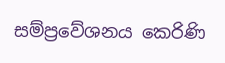සම්ප්‍රවේශනය කෙරිණි